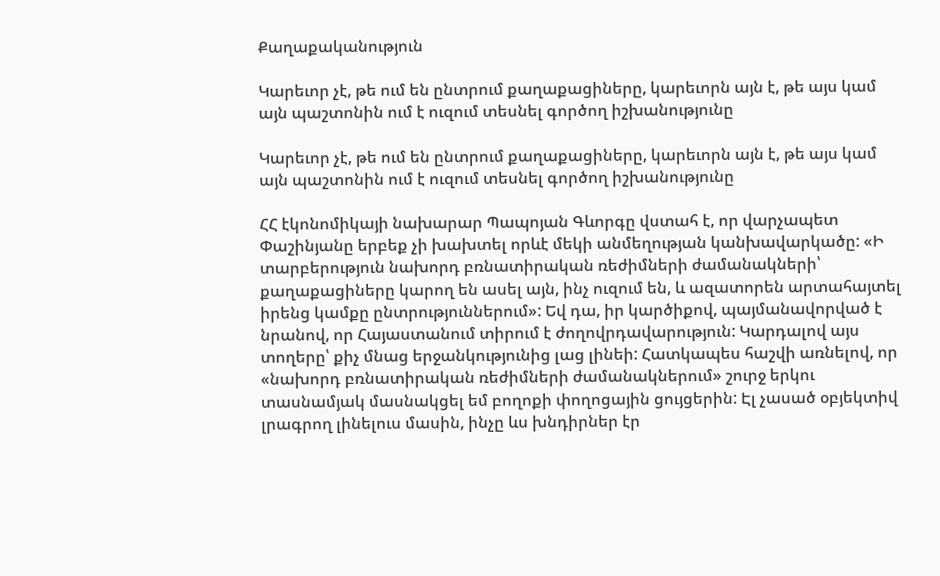Քաղաքականություն

Կարեւոր չէ, թե ում են ընտրում քաղաքացիները, կարեւորն այն է, թե այս կամ այն պաշտոնին ում է ուզում տեսնել գործող իշխանությունը

Կարեւոր չէ, թե ում են ընտրում քաղաքացիները, կարեւորն այն է, թե այս կամ այն պաշտոնին ում է ուզում տեսնել գործող իշխանությունը

ՀՀ էկոնոմիկայի նախարար Պապոյան Գևորգը վստահ է, որ վարչապետ Փաշինյանը երբեք չի խախտել որևէ մեկի անմեղության կանխավարկածը: «Ի տարբերություն նախորդ բռնատիրական ռեժիմների ժամանակների՝ քաղաքացիները կարող են ասել այն, ինչ ուզում են, և ազատորեն արտահայտել իրենց կամքը ընտրություններում»: Եվ դա, իր կարծիքով, պայմանավորված է նրանով, որ Հայաստանում տիրում է ժողովրդավարություն: Կարդալով այս տողերը՝ քիչ մնաց երջանկությունից լաց լինեի: Հատկապես հաշվի առնելով, որ «նախորդ բռնատիրական ռեժիմների ժամանակներում» շուրջ երկու տասնամյակ մասնակցել եմ բողոքի փողոցային ցույցերին: Էլ չասած օբյեկտիվ լրագրող լինելուս մասին, ինչը ևս խնդիրներ էր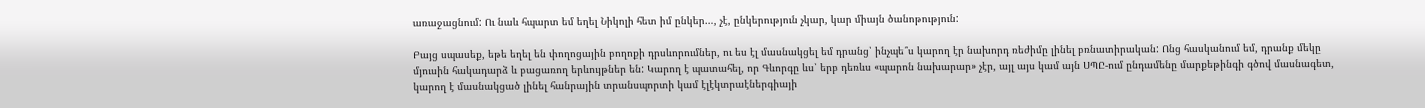առաջացնում: Ու նաև հպարտ եմ եղել Նիկոլի հետ իմ ընկեր…, չէ, ընկերություն չկար, կար միայն ծանոթություն:

Բայց սպասեք, եթե եղել են փողոցային բողոքի դրսևորումներ, ու ես էլ մասնակցել եմ դրանց՝ ինչպե՞ս կարող էր նախորդ ռեժիմը լինել բռնատիրական: Ոնց հասկանում եմ, դրանք մեկը մյուսին հակադարձ և բացառող երևույթներ են: Կարող է պատահել, որ Գևորգը ևս՝ երբ դեռևս «պարոն նախարար» չէր, այլ այս կամ այն ՍՊԸ-ում ընդամենը մարքեթինգի գծով մասնագետ, կարող է մասնակցած լինել հանրային տրանսպորտի կամ էլէկտրաէներգիայի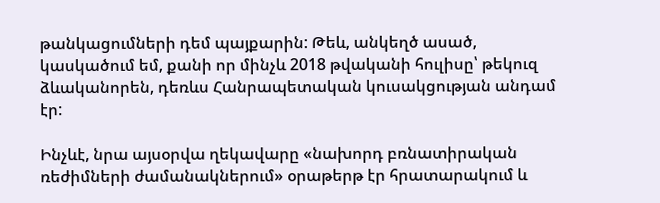թանկացումների դեմ պայքարին: Թեև, անկեղծ ասած, կասկածում եմ, քանի որ մինչև 2018 թվականի հուլիսը՝ թեկուզ ձևականորեն, դեռևս Հանրապետական կուսակցության անդամ էր:

Ինչևէ, նրա այսօրվա ղեկավարը «նախորդ բռնատիրական ռեժիմների ժամանակներում» օրաթերթ էր հրատարակում և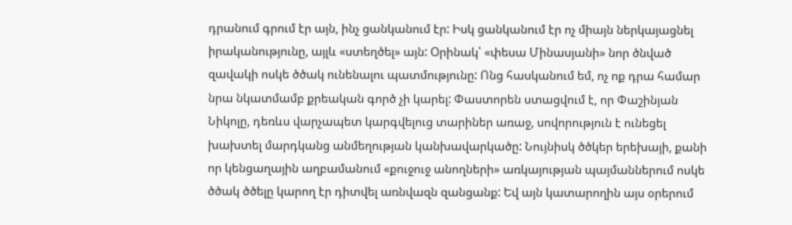դրանում գրում էր այն, ինչ ցանկանում էր: Իսկ ցանկանում էր ոչ միայն ներկայացնել իրականությունը, այլև «ստեղծել» այն: Օրինակ՝ «փեսա Մինասյանի» նոր ծնված զավակի ոսկե ծծակ ունենալու պատմությունը: Ոնց հասկանում եմ, ոչ ոք դրա համար նրա նկատմամբ քրեական գործ չի կարել: Փաստորեն ստացվում է, որ Փաշինյան Նիկոլը, դեռևս վարչապետ կարգվելուց տարիներ առաջ, սովորություն է ունեցել խախտել մարդկանց անմեղության կանխավարկածը: Նույնիսկ ծծկեր երեխայի, քանի որ կենցաղային աղբամանում «քուջուջ անողների» առկայության պայմաններում ոսկե ծծակ ծծելը կարող էր դիտվել առնվազն զանցանք: Եվ այն կատարողին այս օրերում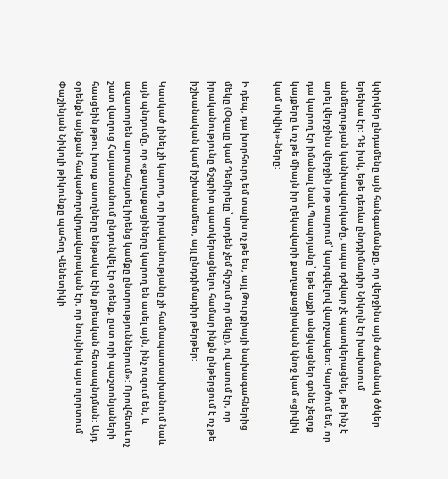կփրկեր ընդամենը այն հանգամանքը, որ վերջինս այն ժամանակ ծծկեր երեխա էր: Դե իսկ, եթե դեռևս ընդդիմադիր Նիկոլն էր խախտում անմեղության կանխավարկածը, ապա դժվար չէ պատկերացնել, թե ինչ է արել վերջինս վերջին յոթ տարում՝ կարգվելով վարչապետ: Կարծում եմ, որ դա կարող էր իմանալ նաև Պապոյանը՝ եթե աչքի անցկացներ գոնե չեզոք կայքերը և ոչ թե միայն իր ղեկավարի քաղաքացիական կնոջ կամ «ցիվիկ կամ սիվիկ»-ները:

Ի դեպ, դա խորհուրդ եմ տալիս ոչ թե ես, այլ Թուրքիայի նախագահներից մեկը (Օզալը կամ Դեմիրելը՝ արդեն չեմ հիշում որ մեկը), ով ասում էր, որ իրականությունը ճշգրիտ պատկերացնելու համար ինքն ընթերցում է ոչ թե իշխանական կամ իշխանամետ, այլ ընդդիմադիր թերթեր:

Կասկած լինել չի կարող, որ իրականությանը չի համապատասխանում նաև այն պնդումը, որ «քաղաքացիները կարող են ասել այն, ինչ ուզում են, և ազատորեն արտահայտել իրենց կամքը ընտրություններում»: Որովհետև ոչ շատ վաղուց Հայաստանում ընդունվել էր օրենք, ըստ որի պաշտոնյաների հասցեին թթու խոսք ասողները ենթակա էին քրեական հետապնդման: Այդ օրենքն այնքան հակաժողովրդավարական էր, որ նույնիսկ այս ոլորտում Փաշինյան Նիկոլի թիկունքը պահող Վենետիկի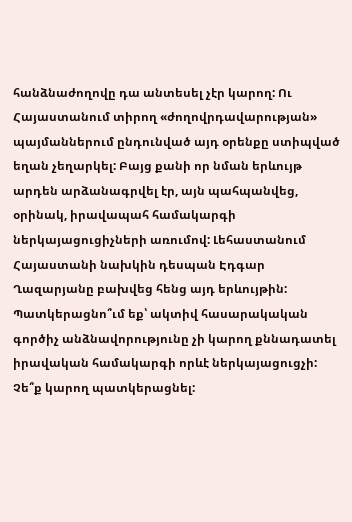հանձնաժողովը դա անտեսել չէր կարող: Ու Հայաստանում տիրող «ժողովրդավարության» պայմաններում ընդունված այդ օրենքը ստիպված եղան չեղարկել: Բայց քանի որ նման երևույթ արդեն արձանագրվել էր, այն պահպանվեց, օրինակ, իրավապահ համակարգի ներկայացուցիչների առումով: Լեհաստանում Հայաստանի նախկին դեսպան Էդգար Ղազարյանը բախվեց հենց այդ երևույթին: Պատկերացնո՞ւմ եք՝ ակտիվ հասարակական գործիչ անձնավորությունը չի կարող քննադատել իրավական համակարգի որևէ ներկայացուցչի: Չե՞ք կարող պատկերացնել: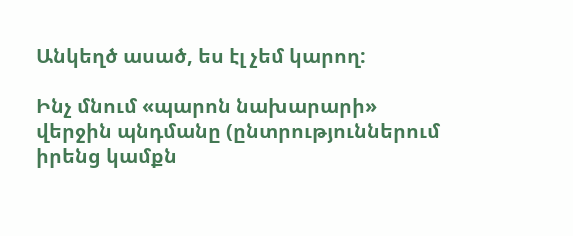Անկեղծ ասած, ես էլ չեմ կարող:

Ինչ մնում «պարոն նախարարի» վերջին պնդմանը (ընտրություններում իրենց կամքն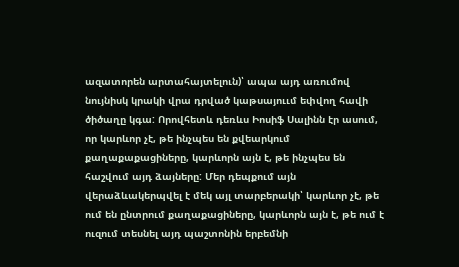ազատորեն արտահայտելուն)՝ ապա այդ առումով նույնիսկ կրակի վրա դրված կաթսայոււմ եփվող հավի ծիծաղը կգա: Որովհետև դեռևս Իոսիֆ Սալինն էր ասում, որ կարևոր չէ, թե ինչպես են քվեարկում քաղաքաքացիները, կարևորն այն է, թե ինչպես են հաշվում այդ ձայները: Մեր դեպքում այն վերաձևակերպվել է մեկ այլ տարբերակի՝ կարևոր չէ, թե ում են ընտրում քաղաքացիները, կարևորն այն է, թե ում է ուզում տեսնել այդ պաշտոնին երբեմնի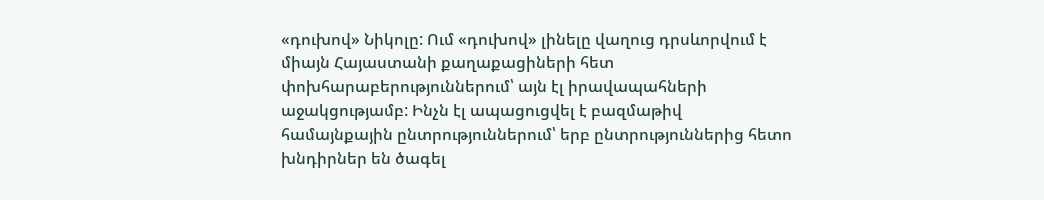«դուխով» Նիկոլը: Ում «դուխով» լինելը վաղուց դրսևորվում է միայն Հայաստանի քաղաքացիների հետ փոխհարաբերություններում՝ այն էլ իրավապահների աջակցությամբ: Ինչն էլ ապացուցվել է բազմաթիվ համայնքային ընտրություններում՝ երբ ընտրություններից հետո խնդիրներ են ծագել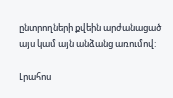ընտրողների քվեին արժանացած այս կամ այն անձանց առումով:

Լրահոս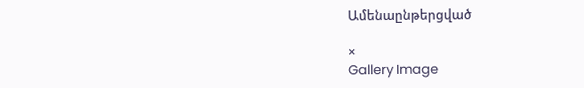Ամենաընթերցված

×
Gallery Image